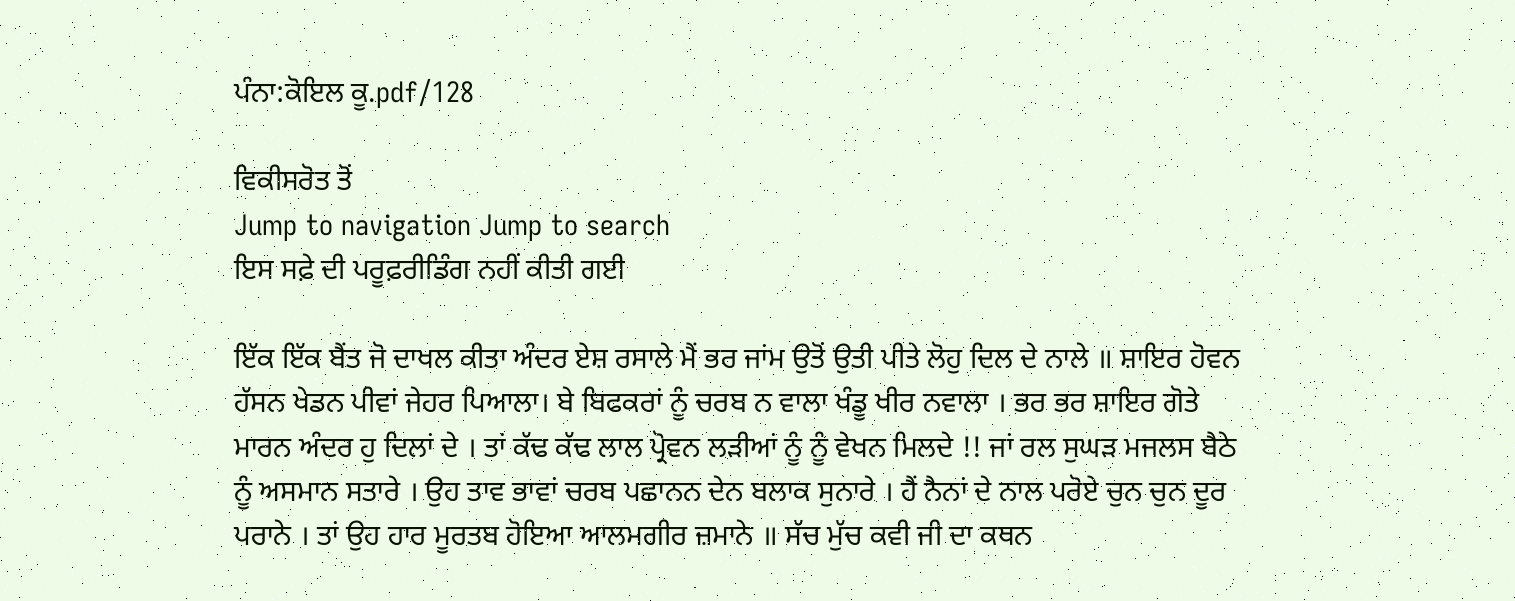ਪੰਨਾ:ਕੋਇਲ ਕੂ.pdf/128

ਵਿਕੀਸਰੋਤ ਤੋਂ
Jump to navigation Jump to search
ਇਸ ਸਫ਼ੇ ਦੀ ਪਰੂਫ਼ਰੀਡਿੰਗ ਨਹੀਂ ਕੀਤੀ ਗਈ

ਇੱਕ ਇੱਕ ਬੈਂਤ ਜੋ ਦਾਖਲ ਕੀਤਾ ਅੰਦਰ ਏਸ਼ ਰਸਾਲੇ ਮੈਂ ਭਰ ਜਾਂਮ ਉਤੋਂ ਉਤੀ ਪੀਤੇ ਲੋਹੁ ਦਿਲ ਦੇ ਨਾਲੇ ॥ ਸ਼ਾਇਰ ਹੋਵਨ ਹੱਸਨ ਖੇਡਨ ਪੀਵਾਂ ਜੇਹਰ ਪਿਆਲਾ। ਬੇ ਬਿਫਕਰਾਂ ਨੂੰ ਚਰਬ ਨ ਵਾਲਾ ਖੰਡੂ ਖੀਰ ਨਵਾਲਾ । ਭਰ ਭਰ ਸ਼ਾਇਰ ਗੋਤੇ ਮਾਰਨ ਅੰਦਰ ਹੁ ਦਿਲਾਂ ਦੇ । ਤਾਂ ਕੱਢ ਕੱਢ ਲਾਲ ਪ੍ਰੋਵਨ ਲੜੀਆਂ ਨੂੰ ਨੂੰ ਵੇਖਨ ਮਿਲਦੇ !! ਜਾਂ ਰਲ ਸੁਘੜ ਮਜਲਸ ਬੈਠੇ ਨੂੰ ਅਸਮਾਨ ਸਤਾਰੇ । ਉਹ ਤਾਵ ਭਾਵਾਂ ਚਰਬ ਪਛਾਨਨ ਦੇਨ ਬਲਾਕ ਸੁਨਾਰੇ । ਹੈਂ ਨੈਨਾਂ ਦੇ ਨਾਲ ਪਰੋਏ ਚੁਨ ਚੁਨ ਦੂਰ ਪਰਾਨੇ । ਤਾਂ ਉਹ ਹਾਰ ਮੂਰਤਬ ਹੋਇਆ ਆਲਮਗੀਰ ਜ਼ਮਾਨੇ ॥ ਸੱਚ ਮੁੱਚ ਕਵੀ ਜੀ ਦਾ ਕਥਨ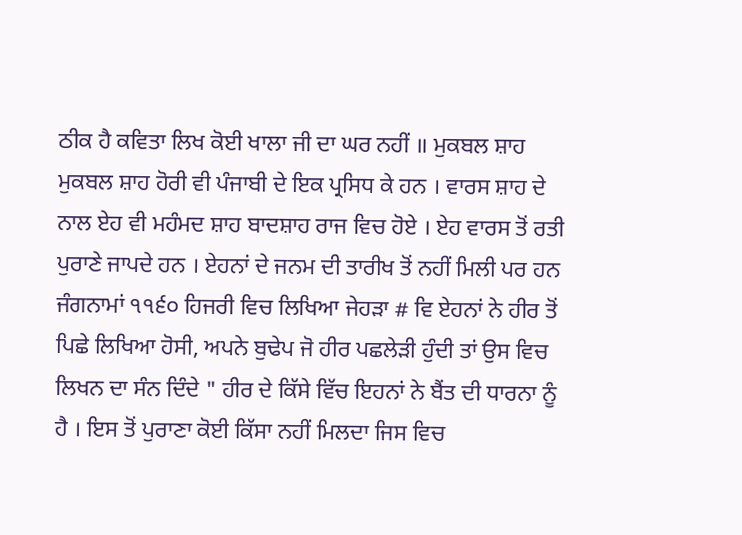ਠੀਕ ਹੈ ਕਵਿਤਾ ਲਿਖ ਕੋਈ ਖਾਲਾ ਜੀ ਦਾ ਘਰ ਨਹੀਂ ॥ ਮੁਕਬਲ ਸ਼ਾਹ ਮੁਕਬਲ ਸ਼ਾਹ ਹੋਰੀ ਵੀ ਪੰਜਾਬੀ ਦੇ ਇਕ ਪ੍ਰਸਿਧ ਕੇ ਹਨ । ਵਾਰਸ ਸ਼ਾਹ ਦੇ ਨਾਲ ਏਹ ਵੀ ਮਹੰਮਦ ਸ਼ਾਹ ਬਾਦਸ਼ਾਹ ਰਾਜ ਵਿਚ ਹੋਏ । ਏਹ ਵਾਰਸ ਤੋਂ ਰਤੀ ਪੁਰਾਣੇ ਜਾਪਦੇ ਹਨ । ਏਹਨਾਂ ਦੇ ਜਨਮ ਦੀ ਤਾਰੀਖ ਤੋਂ ਨਹੀਂ ਮਿਲੀ ਪਰ ਹਨ ਜੰਗਨਾਮਾਂ ੧੧੬੦ ਹਿਜਰੀ ਵਿਚ ਲਿਖਿਆ ਜੇਹੜਾ # ਵਿ ਏਹਨਾਂ ਨੇ ਹੀਰ ਤੋਂ ਪਿਛੇ ਲਿਖਿਆ ਹੋਸੀ, ਅਪਨੇ ਬੁਢੇਪ ਜੋ ਹੀਰ ਪਛਲੇੜੀ ਹੁੰਦੀ ਤਾਂ ਉਸ ਵਿਚ ਲਿਖਨ ਦਾ ਸੰਨ ਦਿੰਦੇ " ਹੀਰ ਦੇ ਕਿੱਸੇ ਵਿੱਚ ਇਹਨਾਂ ਨੇ ਬੈਂਤ ਦੀ ਧਾਰਨਾ ਨੂੰ ਹੈ । ਇਸ ਤੋਂ ਪੁਰਾਣਾ ਕੋਈ ਕਿੱਸਾ ਨਹੀਂ ਮਿਲਦਾ ਜਿਸ ਵਿਚ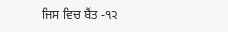ਜਿਸ ਵਿਚ ਬੈਂਤ -੧੨